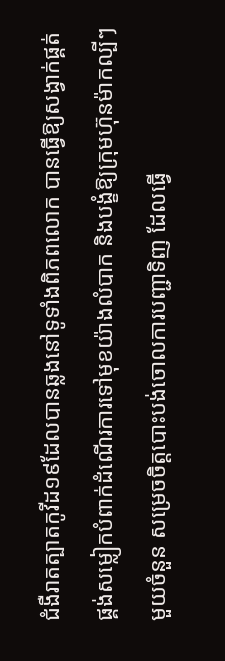ជំងឺរាតត្បាតកូវីដ១៩ដែលបានឆ្លងនៅទូទាំងពិភពលោក បានធ្វើឱ្យសង្វាក់ផ្គត់ផ្គង់សម្លៀកបំពាក់ដំណើរការទៅមុខយ៉ាងលំបាក និងបង្ខំឱ្យក្រុមហ៊ុនម៉ាកល្បីៗមួយចំនួន សម្រេចចិត្តបោះបង់ចោលការបញ្ជាទិញ ដែលធ្វើ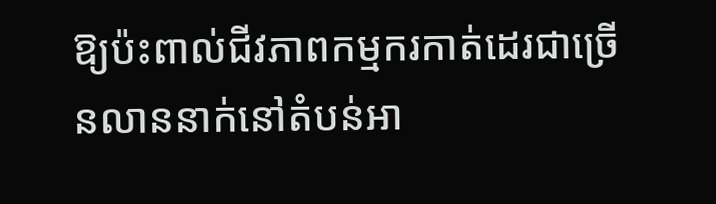ឱ្យប៉ះពាល់ជីវភាពកម្មករកាត់ដេរជាច្រើនលាននាក់នៅតំបន់អា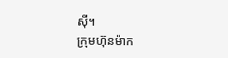ស៊ី។
ក្រុមហ៊ុនម៉ាក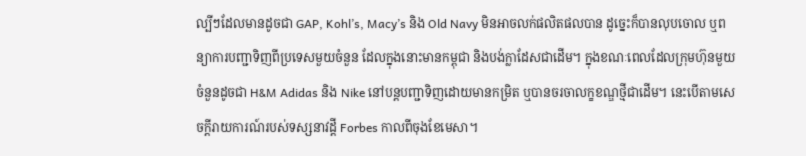ល្បីៗដែលមានដូចជា GAP, Kohl’s, Macy’s និង Old Navy មិនអាចលក់ផលិតផលបាន ដូច្នេះក៏បានលុបចោល ឬពន្យាការបញ្ជាទិញពីប្រទេសមួយចំនួន ដែលក្នុងនោះមានកម្ពុជា និងបង់ក្លាដែសជាដើម។ ក្នុងខណៈពេលដែលក្រុមហ៊ុនមួយចំនួនដូចជា H&M Adidas និង Nike នៅបន្តបញ្ជាទិញដោយមានកម្រិត ឬបានចរចាលក្ខខណ្ឌថ្មីជាដើម។ នេះបើតាមសេចក្តីរាយការណ៍របស់ទស្សនាវដ្តី Forbes កាលពីចុងខែមេសា។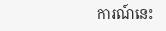ការណ៍នេះ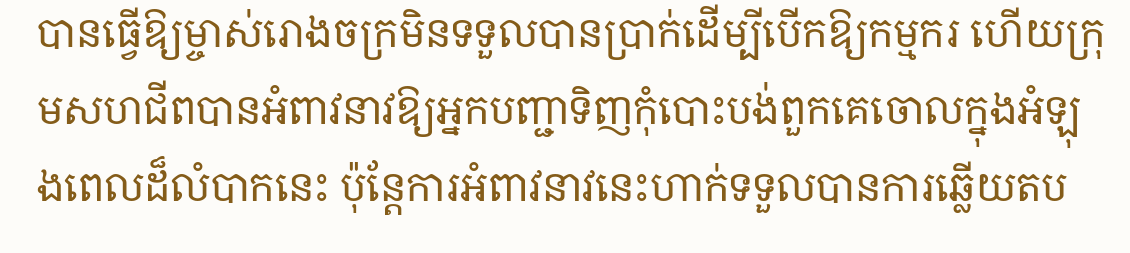បានធ្វើឱ្យម្ចាស់រោងចក្រមិនទទួលបានប្រាក់ដើម្បីបើកឱ្យកម្មករ ហើយក្រុមសហជីពបានអំពាវនាវឱ្យអ្នកបញ្ជាទិញកុំបោះបង់ពួកគេចោលក្នុងអំឡុងពេលដ៏លំបាកនេះ ប៉ុន្តែការអំពាវនាវនេះហាក់ទទួលបានការឆ្លើយតប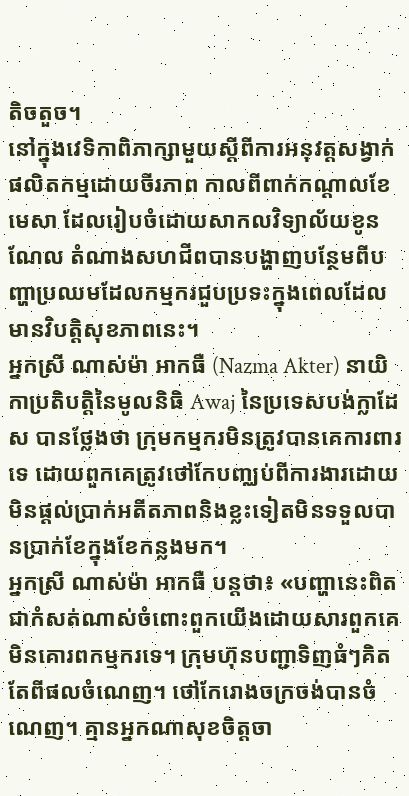តិចតួច។
នៅក្នុងវេទិកាពិភាក្សាមួយស្តីពីការអនុវត្តសង្វាក់ផលិតកម្មដោយចីរភាព កាលពីពាក់កណ្តាលខែមេសា ដែលរៀបចំដោយសាកលវិទ្យាល័យខូនណែល តំណាងសហជីពបានបង្ហាញបន្ថែមពីបញ្ហាប្រឈមដែលកម្មករជួបប្រទះក្នុងពេលដែលមានវិបត្តិសុខភាពនេះ។
អ្នកស្រី ណាស់ម៉ា អាកធឺ (Nazma Akter) នាយិកាប្រតិបត្តិនៃមូលនិធិ Awaj នៃប្រទេសបង់ក្លាដែស បានថ្លែងថា ក្រុមកម្មករមិនត្រូវបានគេការពារទេ ដោយពួកគេត្រូវថៅកែបញ្ឈប់ពីការងារដោយមិនផ្តល់ប្រាក់អតីតភាពនិងខ្លះទៀតមិនទទួលបានប្រាក់ខែក្នុងខែកន្លងមក។
អ្នកស្រី ណាស់ម៉ា អាកធឺ បន្តថា៖ «បញ្ហានេះពិតជាកំសត់ណាស់ចំពោះពួកយើងដោយសារពួកគេមិនគោរពកម្មករទេ។ ក្រុមហ៊ុនបញ្ជាទិញធំៗគិតតែពីផលចំណេញ។ ថៅកែរោងចក្រចង់បានចំណេញ។ គ្មានអ្នកណាសុខចិត្តចា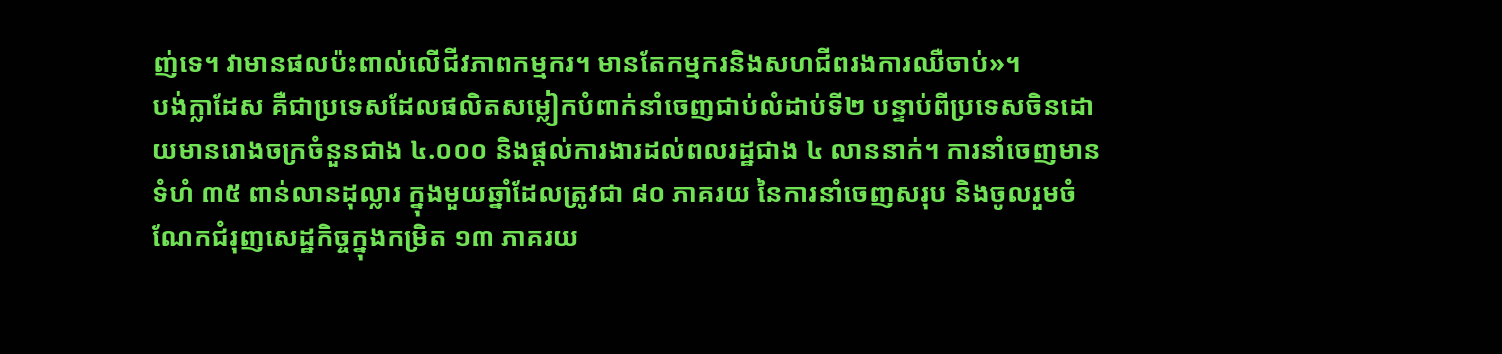ញ់ទេ។ វាមានផលប៉ះពាល់លើជីវភាពកម្មករ។ មានតែកម្មករនិងសហជីពរងការឈឺចាប់»។
បង់ក្លាដែស គឺជាប្រទេសដែលផលិតសម្លៀកបំពាក់នាំចេញជាប់លំដាប់ទី២ បន្ទាប់ពីប្រទេសចិនដោយមានរោងចក្រចំនួនជាង ៤.០០០ និងផ្តល់ការងារដល់ពលរដ្ឋជាង ៤ លាននាក់។ ការនាំចេញមានទំហំ ៣៥ ពាន់លានដុល្លារ ក្នុងមួយឆ្នាំដែលត្រូវជា ៨០ ភាគរយ នៃការនាំចេញសរុប និងចូលរួមចំណែកជំរុញសេដ្ឋកិច្ចក្នុងកម្រិត ១៣ ភាគរយ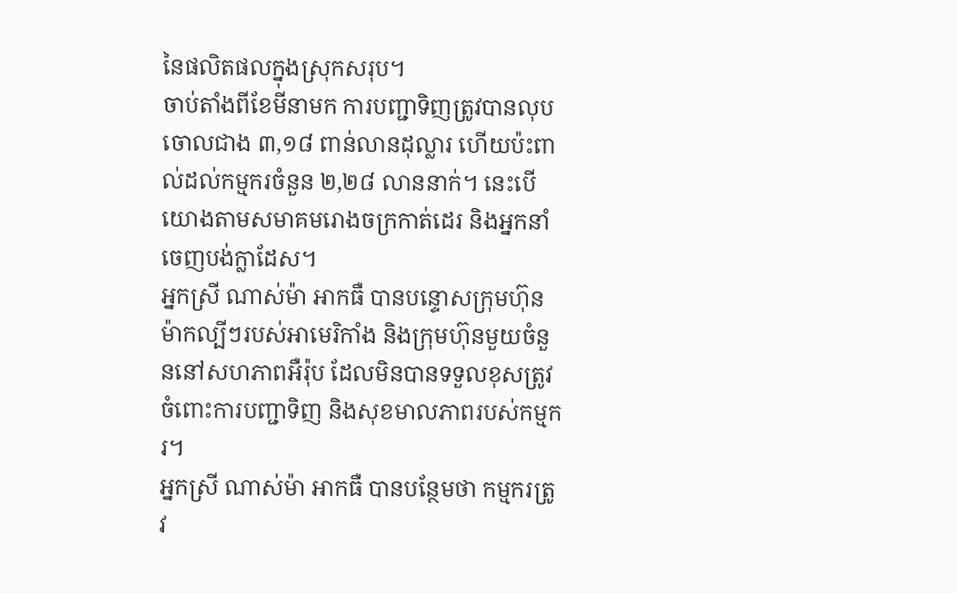នៃផលិតផលក្នុងស្រុកសរុប។
ចាប់តាំងពីខែមីនាមក ការបញ្ជាទិញត្រូវបានលុបចោលជាង ៣,១៨ ពាន់លានដុល្លារ ហើយប៉ះពាល់ដល់កម្មករចំនួន ២,២៨ លាននាក់។ នេះបើយោងតាមសមាគមរោងចក្រកាត់ដេរ និងអ្នកនាំចេញបង់ក្លាដែស។
អ្នកស្រី ណាស់ម៉ា អាកធឺ បានបន្ទោសក្រុមហ៊ុនម៉ាកល្បីៗរបស់អាមេរិកាំង និងក្រុមហ៊ុនមួយចំនួននៅសហភាពអឺរ៉ុប ដែលមិនបានទទួលខុសត្រូវចំពោះការបញ្ជាទិញ និងសុខមាលភាពរបស់កម្មករ។
អ្នកស្រី ណាស់ម៉ា អាកធឺ បានបន្ថែមថា កម្មករត្រូវ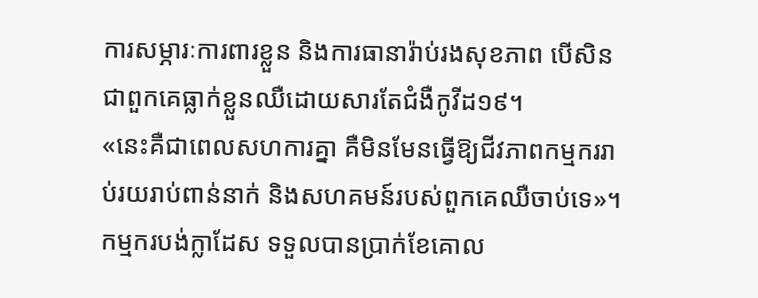ការសម្ភារៈការពារខ្លួន និងការធានារ៉ាប់រងសុខភាព បើសិនជាពួកគេធ្លាក់ខ្លួនឈឺដោយសារតែជំងឺកូវីដ១៩។
«នេះគឺជាពេលសហការគ្នា គឺមិនមែនធ្វើឱ្យជីវភាពកម្មកររាប់រយរាប់ពាន់នាក់ និងសហគមន៍របស់ពួកគេឈឺចាប់ទេ»។
កម្មករបង់ក្លាដែស ទទួលបានប្រាក់ខែគោល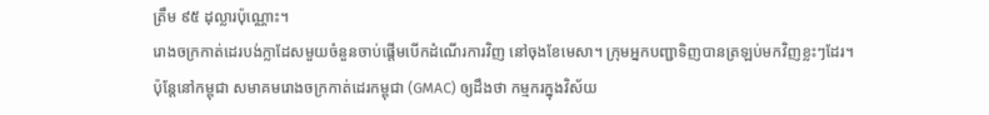ត្រឹម ៩៥ ដុល្លារប៉ុណ្ណោះ។
រោងចក្រកាត់ដេរបង់ក្លាដែសមួយចំនួនចាប់ផ្តើមបើកដំណើរការវិញ នៅចុងខែមេសា។ ក្រុមអ្នកបញ្ជាទិញបានត្រឡប់មកវិញខ្លះៗដែរ។
ប៉ុន្តែនៅកម្ពុជា សមាគមរោងចក្រកាត់ដេរកម្ពុជា (GMAC) ឲ្យដឹងថា កម្មករក្នុងវិស័យ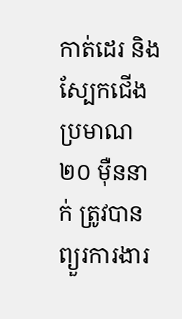កាត់ដេរ និងស្បែកជើង ប្រមាណ ២០ ម៉ឺននាក់ ត្រូវបានព្យួរការងារ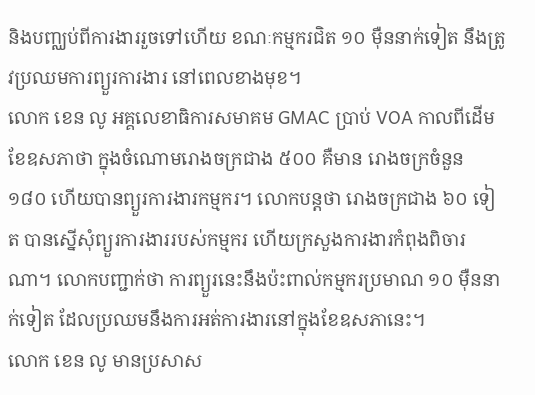និងបញ្ឈប់ពីការងាររួចទៅហើយ ខណៈកម្មករជិត ១០ ម៉ឺននាក់ទៀត នឹងត្រូវប្រឈមការព្យួរការងារ នៅពេលខាងមុខ។
លោក ខេន លូ អគ្គលេខាធិការសមាគម GMAC ប្រាប់ VOA កាលពីដើមខែឧសភាថា ក្នុងចំណោមរោងចក្រជាង ៥០០ គឺមាន រោងចក្រចំនួន ១៨០ ហើយបានព្យួរការងារកម្មករ។ លោកបន្តថា រោងចក្រជាង ៦០ ទៀត បានស្នើសុំព្យួរការងាររបស់កម្មករ ហើយក្រសួងការងារកំពុងពិចារណា។ លោកបញ្ជាក់ថា ការព្យួរនេះនឹងប៉ះពាល់កម្មករប្រមាណ ១០ ម៉ឺននាក់ទៀត ដែលប្រឈមនឹងការអត់ការងារនៅក្នុងខែឧសភានេះ។
លោក ខេន លូ មានប្រសាស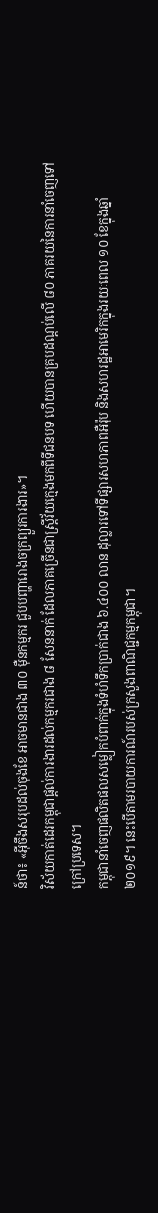ន៍ថា៖ «អ៊ីចឹងសរុបដល់ចុងខែ អាចមានជាង ៣០ ម៉ឺនកម្មករ ជួបបញ្ហារោងចក្រព្យួរការងារ»។
វិស័យកាត់ដេរកម្ពុជាផ្តល់ការងារដល់កម្មករជាង ៨ សែននាក់ ដែលភាគច្រើនជាស្ត្រីវ័យក្មេងមកពីទីជនបទ ហើយបានគ្របដណ្តប់លើ ៨០ ភាគរយនៃការនាំចេញទៅក្រៅប្រទេស។
កម្ពុជានាំចេញផលិតផលសម្លៀកបំពាក់ក្នុងទំហំទឹកប្រាក់ជាង ៦.៤០០ លាន ដុល្លារទៅទីផ្សារសហភាពអឺរ៉ុប និងសហរដ្ឋអាមេរិកក្នុងរយៈពេល ១០ ខែក្នុងឆ្នាំ ២០១៩។ នេះបើតាមរបាយការណ៍របស់ក្រសួងពាណិជ្ជកម្មកម្ពុជា។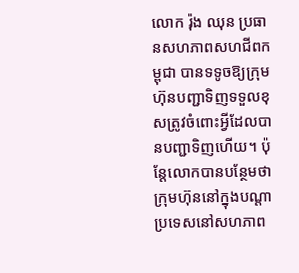លោក រ៉ុង ឈុន ប្រធានសហភាពសហជីពកម្ពុជា បានទទូចឱ្យក្រុមហ៊ុនបញ្ជាទិញទទួលខុសត្រូវចំពោះអ្វីដែលបានបញ្ជាទិញហើយ។ ប៉ុន្តែលោកបានបន្ថែមថា ក្រុមហ៊ុននៅក្នុងបណ្តាប្រទេសនៅសហភាព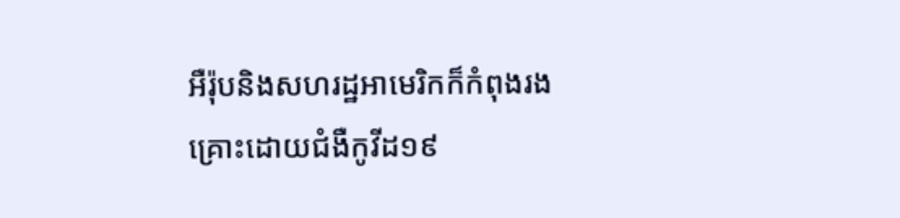អឺរ៉ុបនិងសហរដ្ឋអាមេរិកក៏កំពុងរងគ្រោះដោយជំងឺកូវីដ១៩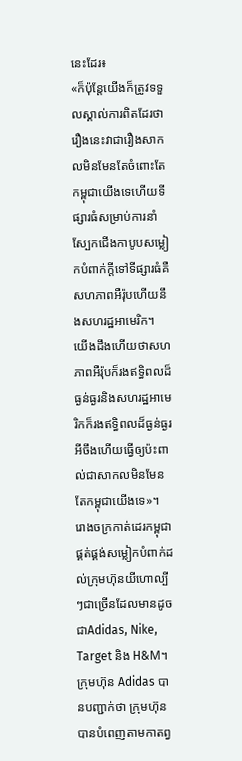នេះដែរ៖
«ក៏ប៉ុន្តែយើងក៏ត្រូវទទួលស្គាល់ការពិតដែរថារឿងនេះវាជារឿងសាកលមិនមែនតែចំពោះតែកម្ពុជាយើងទេហើយទីផ្សារធំសម្រាប់ការនាំស្បែកជើងកាបូបសម្លៀកបំពាក់ក្តីទៅទីផ្សារធំគឺសហភាពអឺរ៉ុបហើយនឹងសហរដ្ឋអាមេរិក។ យើងដឹងហើយថាសហភាពអឺរ៉ុបក៏រងឥទ្ធិពលដ៏ធ្ងន់ធ្ងរនិងសហរដ្ឋអាមេរិកក៏រងឥទ្ធិពលដ៏ធ្ងន់ធ្ងរអីចឹងហើយធ្វើឲ្យប៉ះពាល់ជាសាកលមិនមែនតែកម្ពុជាយើងទេ»។
រោងចក្រកាត់ដេរកម្ពុជាផ្គត់ផ្គង់សម្លៀកបំពាក់ដល់ក្រុមហ៊ុនយីហោល្បីៗជាច្រើនដែលមានដូចជាAdidas, Nike, Target និង H&M។
ក្រុមហ៊ុន Adidas បានបញ្ជាក់ថា ក្រុមហ៊ុនបានបំពេញតាមកាតព្វ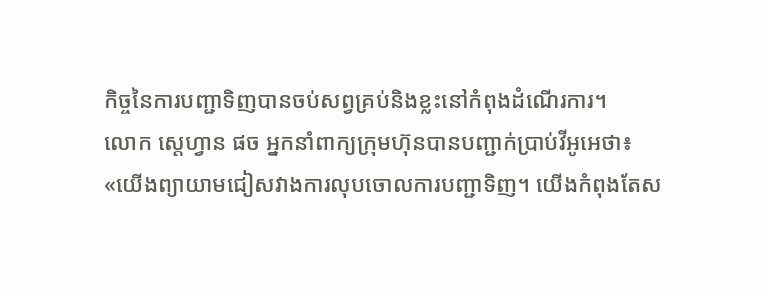កិច្ចនៃការបញ្ជាទិញបានចប់សព្វគ្រប់និងខ្លះនៅកំពុងដំណើរការ។
លោក ស្តេហ្វាន ផច អ្នកនាំពាក្យក្រុមហ៊ុនបានបញ្ជាក់ប្រាប់វីអូអេថា៖
«យើងព្យាយាមជៀសវាងការលុបចោលការបញ្ជាទិញ។ យើងកំពុងតែស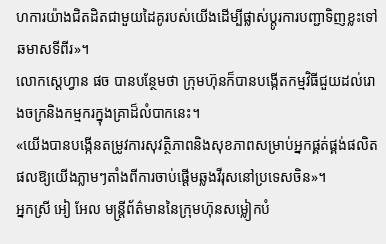ហការយ៉ាងជិតដិតជាមួយដៃគូរបស់យើងដើម្បីផ្លាស់ប្តូរការបញ្ជាទិញខ្លះទៅឆមាសទីពីរ»។
លោកស្តេហ្វាន ផច បានបន្ថែមថា ក្រុមហ៊ុនក៏បានបង្កើតកម្មវិធីជួយដល់រោងចក្រនិងកម្មករក្នុងគ្រាដ៏លំបាកនេះ។
«យើងបានបង្កើនតម្រូវការសុវត្ថិភាពនិងសុខភាពសម្រាប់អ្នកផ្គត់ផ្គង់ផលិតផលឱ្យយើងភ្លាមៗតាំងពីការចាប់ផ្តើមឆ្លងវីរុសនៅប្រទេសចិន»។
អ្នកស្រី អៀ អែល មន្ត្រីព័ត៌មាននៃក្រុមហ៊ុនសម្លៀកបំ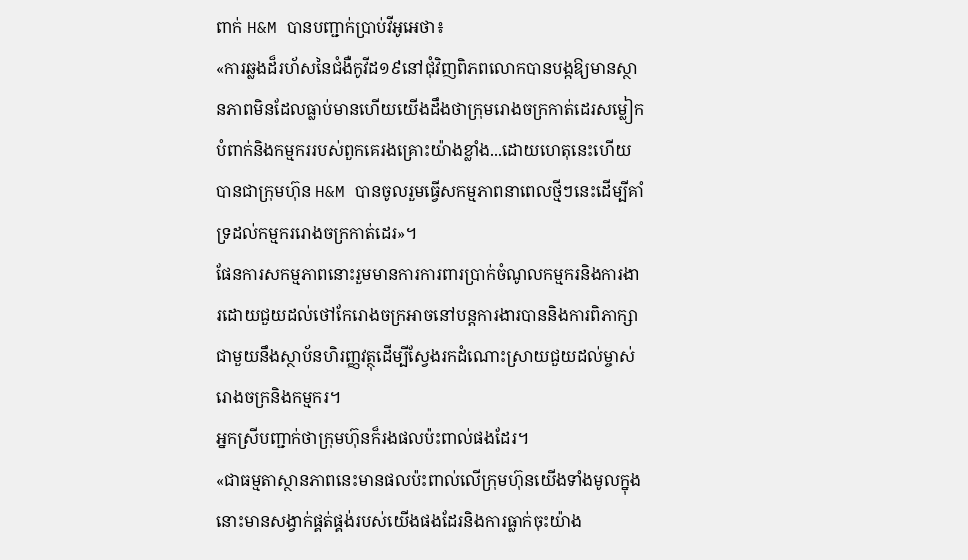ពាក់ H&M បានបញ្ជាក់ប្រាប់វីអូអេថា៖
«ការឆ្លងដ៏រហ័សនៃជំងឺកូវីដ១៩នៅជុំវិញពិភពលោកបានបង្កឱ្យមានស្ថានភាពមិនដែលធ្លាប់មានហើយយើងដឹងថាក្រុមរោងចក្រកាត់ដេរសម្លៀកបំពាក់និងកម្មកររបស់ពួកគេរងគ្រោះយ៉ាងខ្លាំង...ដោយហេតុនេះហើយបានជាក្រុមហ៊ុន H&M បានចូលរួមធ្វើសកម្មភាពនាពេលថ្មីៗនេះដើម្បីគាំទ្រដល់កម្មកររោងចក្រកាត់ដេរ»។
ផែនការសកម្មភាពនោះរួមមានការការពារប្រាក់ចំណូលកម្មករនិងការងារដោយជួយដល់ថៅកែរោងចក្រអាចនៅបន្តការងារបាននិងការពិភាក្សាជាមួយនឹងស្ថាប័នហិរញ្ញវត្ថុដើម្បីស្វែងរកដំណោះស្រាយជួយដល់ម្ចាស់រោងចក្រនិងកម្មករ។
អ្នកស្រីបញ្ជាក់ថាក្រុមហ៊ុនក៏រងផលប៉ះពាល់ផងដែរ។
«ជាធម្មតាស្ថានភាពនេះមានផលប៉ះពាល់លើក្រុមហ៊ុនយើងទាំងមូលក្នុងនោះមានសង្វាក់ផ្គត់ផ្គង់របស់យើងផងដែរនិងការធ្លាក់ចុះយ៉ាង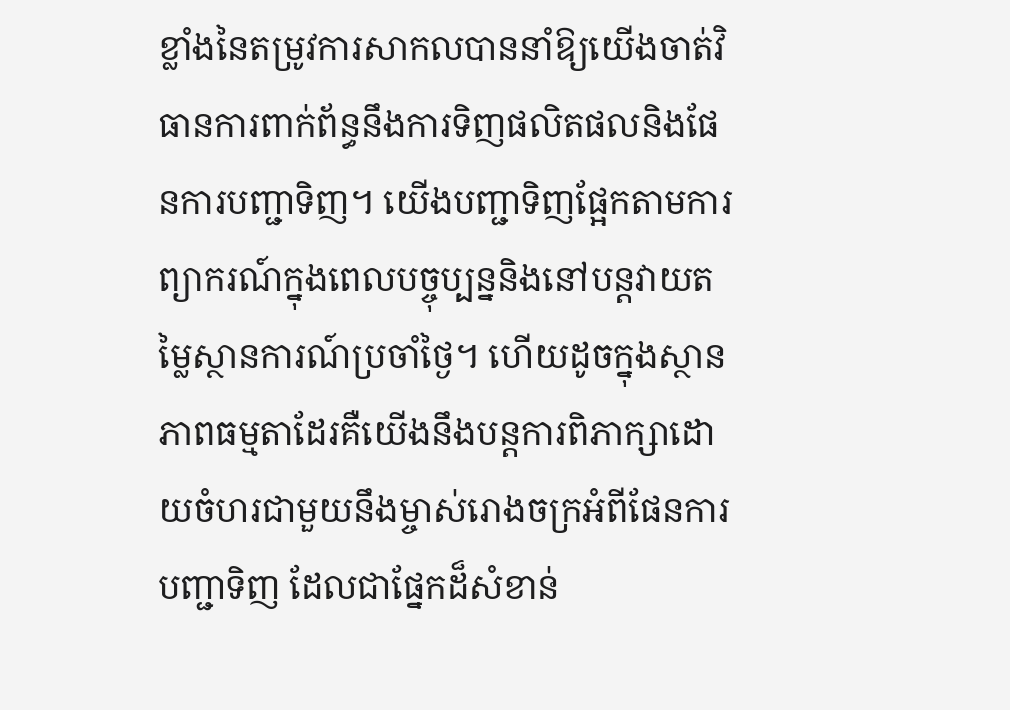ខ្លាំងនៃតម្រូវការសាកលបាននាំឱ្យយើងចាត់វិធានការពាក់ព័ន្ធនឹងការទិញផលិតផលនិងផែនការបញ្ជាទិញ។ យើងបញ្ជាទិញផ្អែកតាមការព្យាករណ៍ក្នុងពេលបច្ចុប្បន្ននិងនៅបន្តវាយតម្លៃស្ថានការណ៍ប្រចាំថ្ងៃ។ ហើយដូចក្នុងស្ថានភាពធម្មតាដែរគឺយើងនឹងបន្តការពិភាក្សាដោយចំហរជាមួយនឹងម្ចាស់រោងចក្រអំពីផែនការបញ្ជាទិញ ដែលជាផ្នែកដ៏សំខាន់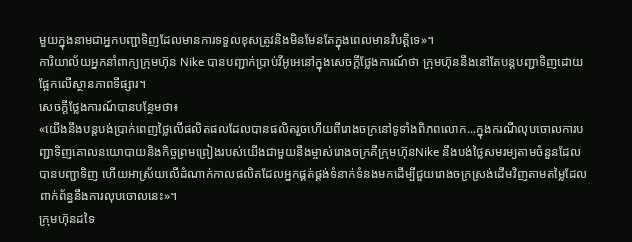មួយក្នុងនាមជាអ្នកបញ្ជាទិញដែលមានការទទួលខុសត្រូវនិងមិនមែនតែក្នុងពេលមានវិបត្តិទេ»។
ការិយាល័យអ្នកនាំពាក្យក្រុមហ៊ុន Nike បានបញ្ជាក់ប្រាប់វីអូអេនៅក្នុងសេចក្តីថ្លែងការណ៍ថា ក្រុមហ៊ុននឹងនៅតែបន្តបញ្ជាទិញដោយផ្អែកលើស្ថានភាពទីផ្សារ។
សេចក្តីថ្លែងការណ៍បានបន្ថែមថា៖
«យើងនឹងបន្តបង់ប្រាក់ពេញថ្លៃលើផលិតផលដែលបានផលិតរួចហើយពីរោងចក្រនៅទូទាំងពិភពលោក...ក្នុងករណីលុបចោលការបញ្ជាទិញគោលនយោបាយនិងកិច្ចព្រមព្រៀងរបស់យើងជាមួយនឹងម្ចាស់រោងចក្រគឺក្រុមហ៊ុនNike នឹងបង់ថ្លៃសមរម្យតាមចំនួនដែលបានបញ្ជាទិញ ហើយអាស្រ័យលើដំណាក់កាលផលិតដែលអ្នកផ្គត់ផ្គង់ទំនាក់ទំនងមកដើម្បីជួយរោងចក្រស្រង់ដើមវិញតាមតម្លៃដែលពាក់ព័ន្ធនឹងការលុបចោលនេះ»។
ក្រុមហ៊ុនដទៃ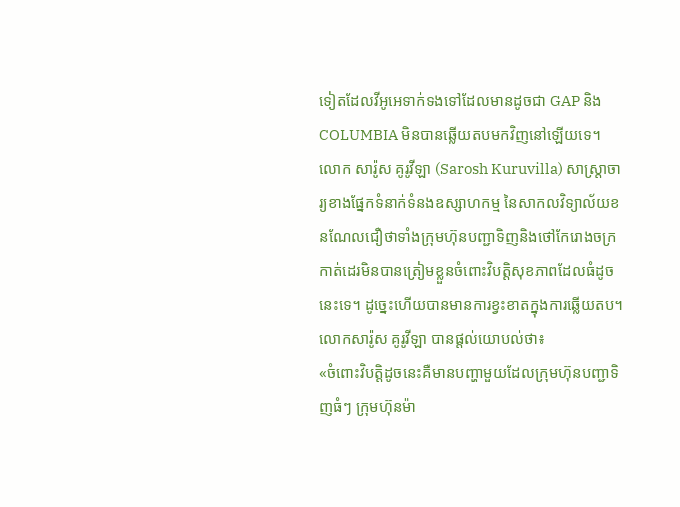ទៀតដែលវីអូអេទាក់ទងទៅដែលមានដូចជា GAP និង COLUMBIA មិនបានឆ្លើយតបមកវិញនៅឡើយទេ។
លោក សារ៉ូស គូរូវីឡា (Sarosh Kuruvilla) សាស្ត្រាចារ្យខាងផ្នែកទំនាក់ទំនងឧស្សាហកម្ម នៃសាកលវិទ្យាល័យខនណែលជឿថាទាំងក្រុមហ៊ុនបញ្ជាទិញនិងថៅកែរោងចក្រកាត់ដេរមិនបានត្រៀមខ្លួនចំពោះវិបត្តិសុខភាពដែលធំដូចនេះទេ។ ដូច្នេះហើយបានមានការខ្វះខាតក្នុងការឆ្លើយតប។
លោកសារ៉ូស គូរូវីឡា បានផ្តល់យោបល់ថា៖
«ចំពោះវិបត្តិដូចនេះគឺមានបញ្ហាមួយដែលក្រុមហ៊ុនបញ្ជាទិញធំៗ ក្រុមហ៊ុនម៉ា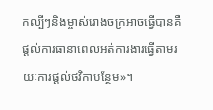កល្បីៗនិងម្ចាស់រោងចក្រអាចធ្វើបានគឺផ្តល់ការធានាពេលអត់ការងារធ្វើតាមរយៈការផ្តល់ថវិកាបន្ថែម»។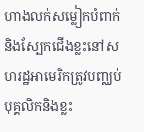ហាងលក់សម្លៀកបំពាក់និងស្បែកជើងខ្លះនៅសហរដ្ឋអាមេរិកត្រូវបញ្ឈប់បុគ្គលិកនិងខ្លះ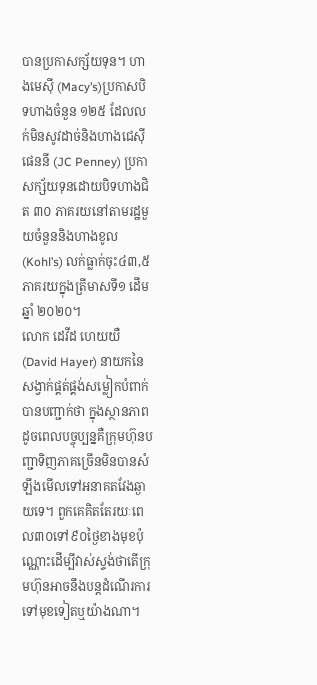បានប្រកាសក្ស័យទុន។ ហាងមេស៊ី (Macy’s)ប្រកាសបិទហាងចំនួន ១២៥ ដែលលក់មិនសូវដាច់និងហាងជេស៊ីផេននី (JC Penney) ប្រកាសក្ស័យទុនដោយបិទហាងជិត ៣០ ភាគរយនៅតាមរដ្ឋមួយចំនួននិងហាងខូល (Kohl’s) លក់ធ្លាក់ចុះ៤៣,៥ភាគរយក្នុងត្រីមាសទី១ ដើមឆ្នាំ ២០២០។
លោក ដេវីដ ហេយយឺ (David Hayer) នាយកនៃសង្វាក់ផ្គត់ផ្គង់សម្លៀកបំពាក់បានបញ្ជាក់ថា ក្នុងស្ថានភាពដូចពេលបច្ចុប្បន្នគឺក្រុមហ៊ុនបញ្ជាទិញភាគច្រើនមិនបានសំឡឹងមើលទៅអនាគតវែងឆ្ងាយទេ។ ពួកគេគិតតែរយៈពេល៣០ទៅ៩០ថ្ងៃខាងមុខប៉ុណ្ណោះដើម្បីវាស់ស្ទង់ថាតើក្រុមហ៊ុនអាចនឹងបន្តដំណើរការទៅមុខទៀតឬយ៉ាងណា។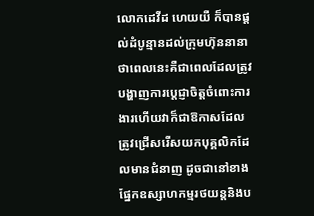លោកដេវីដ ហេយយឺ ក៏បានផ្តល់ដំបូន្មានដល់ក្រុមហ៊ុននានាថាពេលនេះគឺជាពេលដែលត្រូវបង្ហាញការប្តេជ្ញាចិត្តចំពោះការងារហើយវាក៏ជាឱកាសដែលត្រូវជ្រើសរើសយកបុគ្គលិកដែលមានជំនាញ ដូចជានៅខាងផ្នែកឧស្សាហកម្មរថយន្តនិងប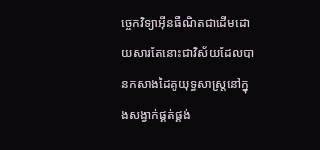ច្ចេកវិទ្យាអ៊ីនធឺណិតជាដើមដោយសារតែនោះជាវិស័យដែលបានកសាងដៃគូយុទ្ធសាស្ត្រនៅក្នុងសង្វាក់ផ្គត់ផ្គង់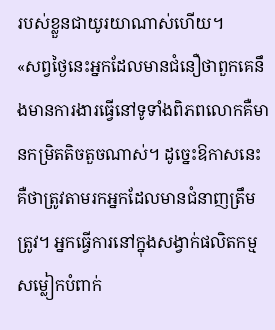របស់ខ្លួនជាយូរយាណាស់ហើយ។
«សព្វថ្ងៃនេះអ្នកដែលមានជំនឿថាពួកគេនឹងមានការងារធ្វើនៅទូទាំងពិភពលោកគឺមានកម្រិតតិចតួចណាស់។ ដូច្នេះឱកាសនេះគឺថាត្រូវតាមរកអ្នកដែលមានជំនាញត្រឹមត្រូវ។ អ្នកធ្វើការនៅក្នុងសង្វាក់ផលិតកម្មសម្លៀកបំពាក់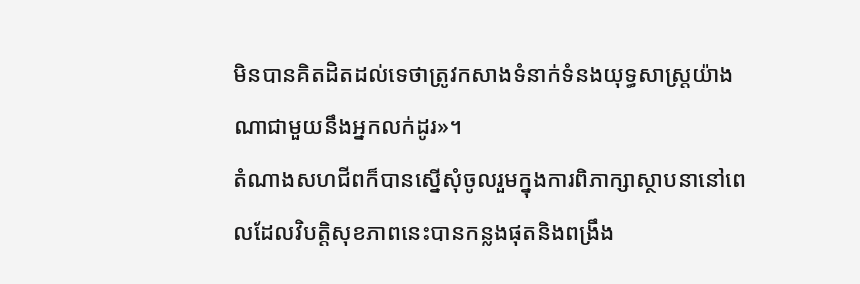មិនបានគិតដិតដល់ទេថាត្រូវកសាងទំនាក់ទំនងយុទ្ធសាស្រ្តយ៉ាងណាជាមួយនឹងអ្នកលក់ដូរ»។
តំណាងសហជីពក៏បានស្នើសុំចូលរួមក្នុងការពិភាក្សាស្ថាបនានៅពេលដែលវិបត្តិសុខភាពនេះបានកន្លងផុតនិងពង្រឹង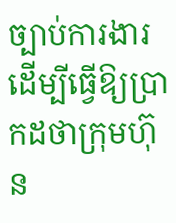ច្បាប់ការងារដើម្បីធ្វើឱ្យប្រាកដថាក្រុមហ៊ុន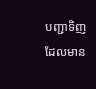បញ្ជាទិញដែលមាន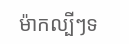ម៉ាកល្បីៗទ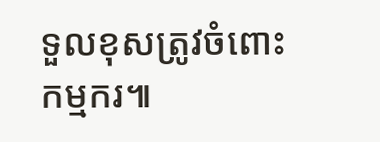ទួលខុសត្រូវចំពោះកម្មករ៕